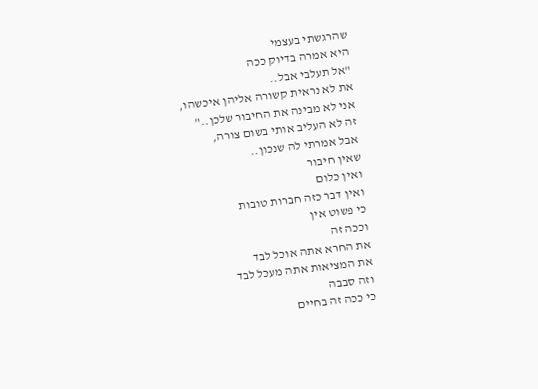שהרגשתי בעצמי
היא אמרה בדיוק ככה
"אל תעלבי אבל..
את לא נראית קשורה אליהן איכשהו,
אני לא מבינה את החיבור שלכן.."
זה לא העליב אותי בשום צורה,
אבל אמרתי לה שנכון..
שאין חיבור
ואין כלום
ואין דבר כזה חברות טובות
כי פשוט אין
וככה זה
את החרא אתה אוכל לבד
את המציאות אתה מעכל לבד
וזה סבבה
כי ככה זה בחיים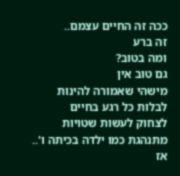ככה זה החיים עצמם..
זה ברע
ומה בטוב?
גם טוב אין
מישהי שאמורה להינות
לבלות כל רגע בחיים
לצחוק לעשות שטויות
מתנהגת כמו ילדה בכיתה ו'..
אז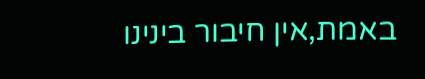באמת,אין חיבור בינינו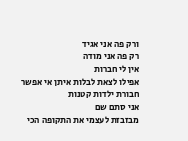ורק פה אני אגיד
רק פה אני מודה
אין לי חברות
אפילו לצאת לבלות איתן אי אפשר
חבורת ילדות קטנות
אני סתם שם
מבזבזת לעצמי את התקופה הכי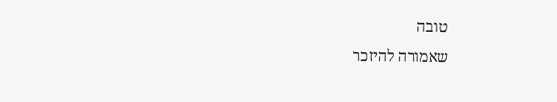טובה
שאמורה להיזכר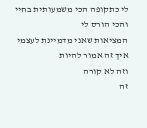לי כתקופה הכי משמעותית בחיי
והכי הורס לי
המציאות שאני מדמיינת לעצמי
איך זה אמור להיות
וזה לא קורה
זה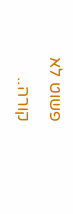פשוט לא קורה..